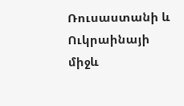Ռուսաստանի և Ուկրաինայի միջև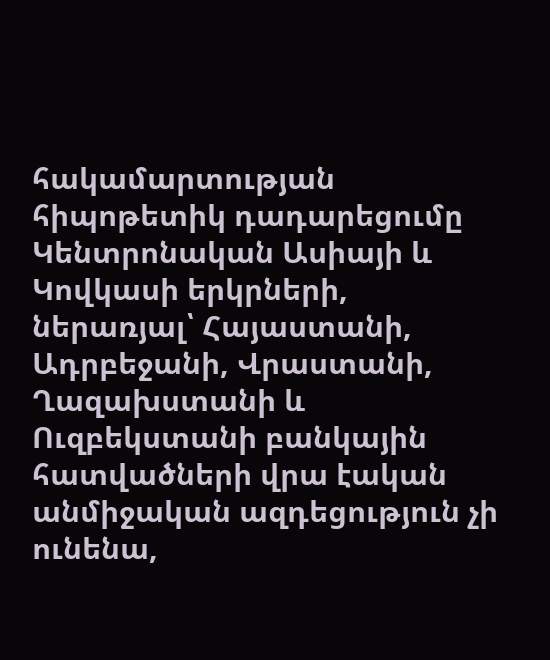հակամարտության հիպոթետիկ դադարեցումը Կենտրոնական Ասիայի և Կովկասի երկրների, ներառյալ՝ Հայաստանի, Ադրբեջանի, Վրաստանի, Ղազախստանի և Ուզբեկստանի բանկային հատվածների վրա էական անմիջական ազդեցություն չի ունենա,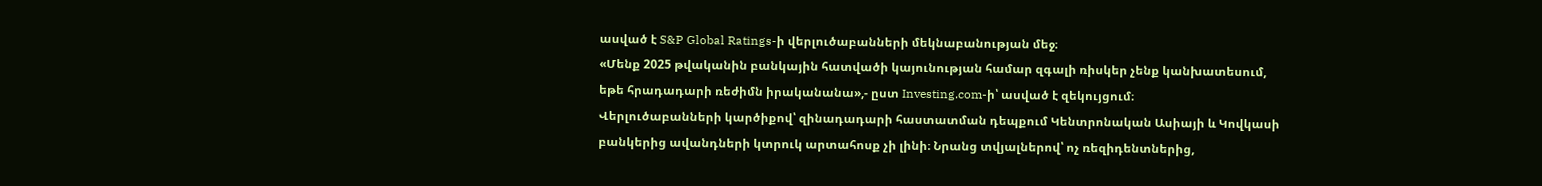ասված է S&P Global Ratings-ի վերլուծաբանների մեկնաբանության մեջ։
«Մենք 2025 թվականին բանկային հատվածի կայունության համար զգալի ռիսկեր չենք կանխատեսում, եթե հրադադարի ռեժիմն իրականանա»,- ըստ Investing.com-ի՝ ասված է զեկույցում։
Վերլուծաբանների կարծիքով՝ զինադադարի հաստատման դեպքում Կենտրոնական Ասիայի և Կովկասի բանկերից ավանդների կտրուկ արտահոսք չի լինի։ Նրանց տվյալներով՝ ոչ ռեզիդենտներից,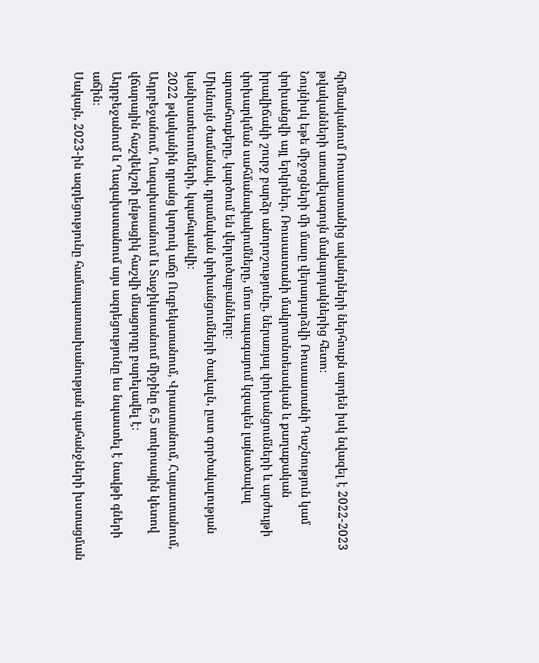հիմնականում Ռուսաստանից ավանդների ներհոսքն արդեն իսկ նվազել է 2022-2023 թվականների առավելագույն մակարդակներից հետո։
Նույնիսկ եթե միջոցների մի մասը վերադարձվի Ռուսաստանի Դաշնություն կամ փոխանցվի այլ երկրներ, Ռուսաստանի մակրոտնտեսական և քաղաքական իրավիճակի շուրջ բարձր անորոշությունը, ներառյալ փոխանցումների և արժույթի փոխարկման սահմանափակումները, մոտ ապագայում կզսպեն լայնածավալ արտահոսքերը, կարծում են վերլուծաբանները։
Միևնույն ժամանակ, դրամական փոխանցումների ծավալն, ըստ գործակալության կանխատեսումների, կպահպանվի։
2022 թվականին դրանց կտրուկ աճը Ուզբեկստանում, Վրաստանում, Հայաստանում, Ադրբեջանում, Ղազախստանում և Տաջիկստանում միջինը 6,5 տոկոսային կետով վճարային հաշվեկշռի ընթացիկ հաշվի մնացորդը բարելավել է։
Ադրբեջանում և Ղազախստանում այս ազդեցությունը ևս նպաստել է նավթի գների աճին։
Սակայն, 2023-ին ազդեցությունը համապատասխանության պահանջների խստացման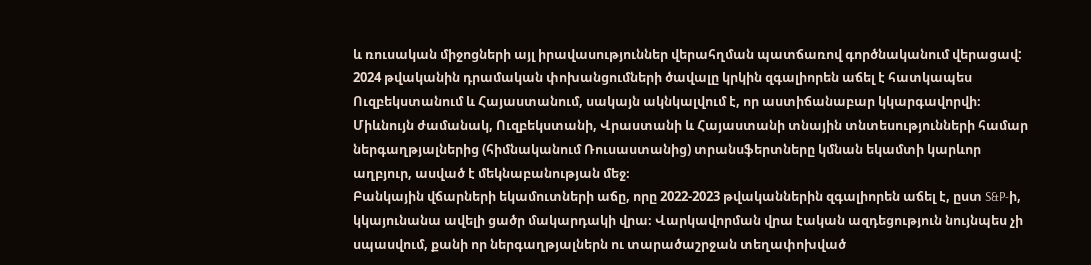և ռուսական միջոցների այլ իրավասություններ վերահղման պատճառով գործնականում վերացավ: 2024 թվականին դրամական փոխանցումների ծավալը կրկին զգալիորեն աճել է հատկապես Ուզբեկստանում և Հայաստանում, սակայն ակնկալվում է, որ աստիճանաբար կկարգավորվի։ Միևնույն ժամանակ, Ուզբեկստանի, Վրաստանի և Հայաստանի տնային տնտեսությունների համար ներգաղթյալներից (հիմնականում Ռուսաստանից) տրանսֆերտները կմնան եկամտի կարևոր աղբյուր, ասված է մեկնաբանության մեջ։
Բանկային վճարների եկամուտների աճը, որը 2022-2023 թվականներին զգալիորեն աճել է, ըստ S&P-ի, կկայունանա ավելի ցածր մակարդակի վրա։ Վարկավորման վրա էական ազդեցություն նույնպես չի սպասվում, քանի որ ներգաղթյալներն ու տարածաշրջան տեղափոխված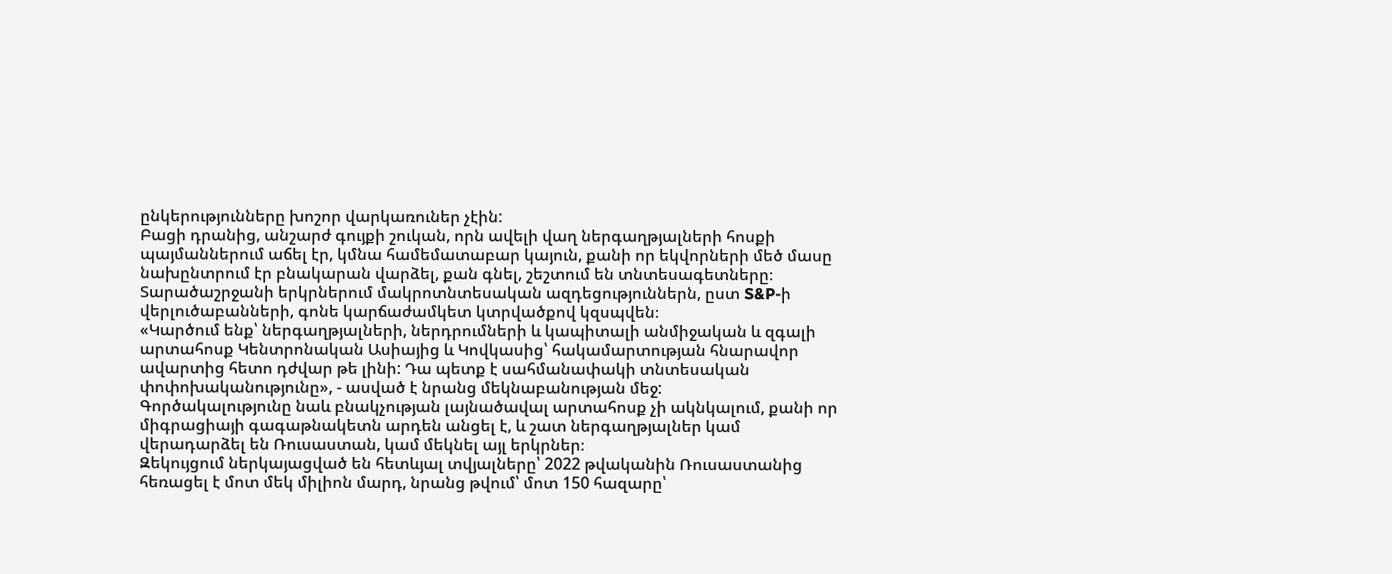ընկերությունները խոշոր վարկառուներ չէին:
Բացի դրանից, անշարժ գույքի շուկան, որն ավելի վաղ ներգաղթյալների հոսքի պայմաններում աճել էր, կմնա համեմատաբար կայուն, քանի որ եկվորների մեծ մասը նախընտրում էր բնակարան վարձել, քան գնել, շեշտում են տնտեսագետները։
Տարածաշրջանի երկրներում մակրոտնտեսական ազդեցություններն, ըստ S&P-ի վերլուծաբանների, գոնե կարճաժամկետ կտրվածքով կզսպվեն։
«Կարծում ենք՝ ներգաղթյալների, ներդրումների և կապիտալի անմիջական և զգալի արտահոսք Կենտրոնական Ասիայից և Կովկասից՝ հակամարտության հնարավոր ավարտից հետո դժվար թե լինի: Դա պետք է սահմանափակի տնտեսական փոփոխականությունը», - ասված է նրանց մեկնաբանության մեջ:
Գործակալությունը նաև բնակչության լայնածավալ արտահոսք չի ակնկալում, քանի որ միգրացիայի գագաթնակետն արդեն անցել է, և շատ ներգաղթյալներ կամ վերադարձել են Ռուսաստան, կամ մեկնել այլ երկրներ։
Զեկույցում ներկայացված են հետևյալ տվյալները՝ 2022 թվականին Ռուսաստանից հեռացել է մոտ մեկ միլիոն մարդ, նրանց թվում՝ մոտ 150 հազարը՝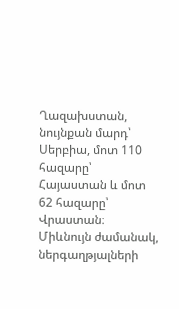Ղազախստան, նույնքան մարդ՝ Սերբիա, մոտ 110 հազարը՝ Հայաստան և մոտ 62 հազարը՝ Վրաստան։ Միևնույն ժամանակ, ներգաղթյալների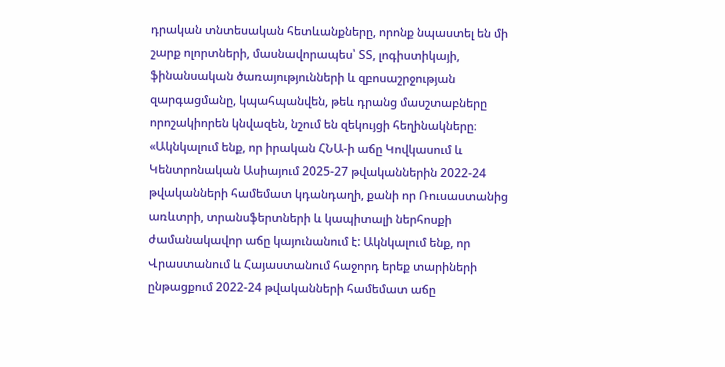դրական տնտեսական հետևանքները, որոնք նպաստել են մի շարք ոլորտների, մասնավորապես՝ ՏՏ, լոգիստիկայի, ֆինանսական ծառայությունների և զբոսաշրջության զարգացմանը, կպահպանվեն, թեև դրանց մասշտաբները որոշակիորեն կնվազեն, նշում են զեկույցի հեղինակները։
«Ակնկալում ենք, որ իրական ՀՆԱ-ի աճը Կովկասում և Կենտրոնական Ասիայում 2025-27 թվականներին 2022-24 թվականների համեմատ կդանդաղի, քանի որ Ռուսաստանից առևտրի, տրանսֆերտների և կապիտալի ներհոսքի ժամանակավոր աճը կայունանում է: Ակնկալում ենք, որ Վրաստանում և Հայաստանում հաջորդ երեք տարիների ընթացքում 2022-24 թվականների համեմատ աճը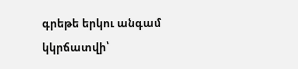գրեթե երկու անգամ կկրճատվի՝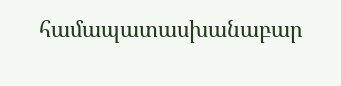համապատասխանաբար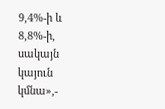9,4%-ի և 8,8%-ի, սակայն կայուն կմնա»,-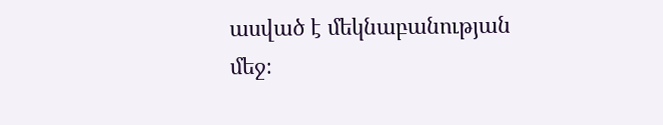ասված է մեկնաբանության մեջ։